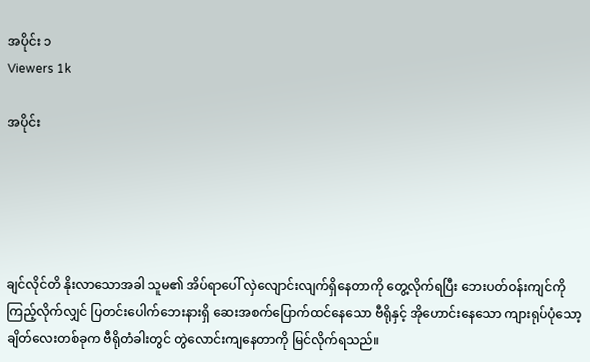အပိုင်း ၁
Viewers 1k

အပိုင်း





ချင်လိုင်တိ နိုးလာသောအခါ သူမ၏ အိပ်ရာပေါ် လှဲလျောင်းလျက်ရှိနေတာကို တွေ့လိုက်ရပြီး ဘေးပတ်ဝန်းကျင်ကို ကြည့်လိုက်လျှင် ပြတင်းပေါက်ဘေးနားရှိ ဆေးအစက်ပြောက်ထင်နေသော ဗီရိုနှင့် အိုဟောင်းနေသော ကျားရုပ်ပုံသော့ချိတ်လေးတစ်ခုက ဗီရိုတံခါးတွင် တွဲလောင်းကျနေတာကို မြင်လိုက်ရသည်။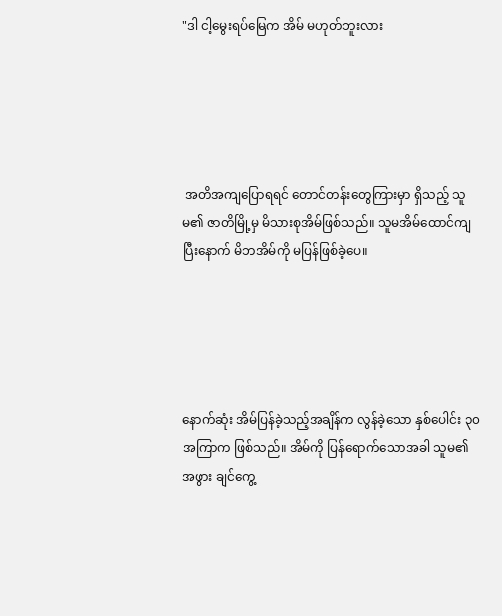"ဒါ ငါ့မွေးရပ်မြေက အိမ် မဟုတ်ဘူးလား





 အတိအကျပြောရရင် တောင်တန်းတွေကြားမှာ ရှိသည့် သူမ၏ ဇာတိမြို့မှ မိသားစုအိမ်ဖြစ်သည်။ သူမအိမ်ထောင်ကျပြီးနောက် မိဘအိမ်ကို မပြန်ဖြစ်ခဲ့ပေ။





နောက်ဆုံး အိမ်ပြန်ခဲ့သည့်အချိန်က လွန်ခဲ့သော နှစ်ပေါင်း ၃၀ အကြာက ဖြစ်သည်။ အိမ်ကို ပြန်ရောက်သောအခါ သူမ၏အဖွား ချင်ကွေ့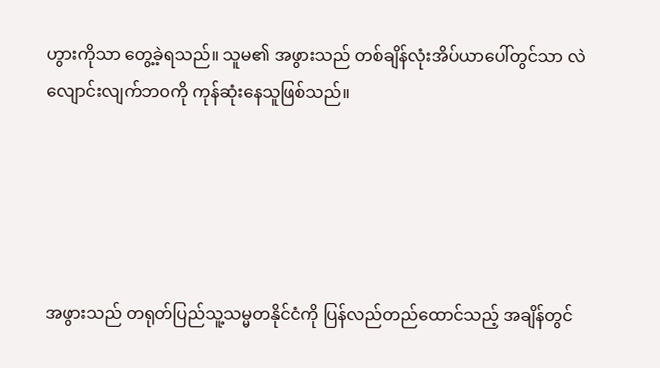ဟွားကိုသာ တွေ့ခဲ့ရသည်။ သူမ၏ အဖွားသည် တစ်ချိန်လုံးအိပ်ယာပေါ်တွင်သာ လဲလျောင်းလျက်ဘ၀ကို ကုန်ဆုံးနေသူဖြစ်သည်။





အဖွားသည် တရုတ်ပြည်သူ့သမ္မတနိုင်ငံကို ပြန်လည်တည်ထောင်သည့် အချိန်တွင်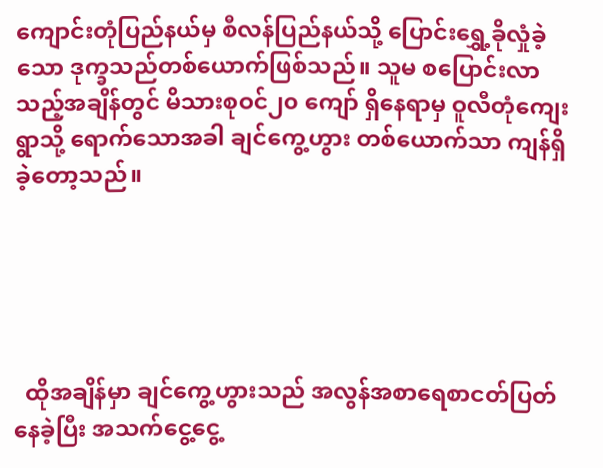ကျောင်းတုံပြည်နယ်မှ စီလန်ပြည်နယ်သို့ ပြောင်းရွှေ့ခိုလှုံခဲ့သော ဒုက္ခသည်တစ်ယောက်ဖြစ်သည်။ သူမ စပြောင်းလာသည့်အချိန်တွင် မိသားစုဝင်၂၀ ကျော် ရှိနေရာမှ ဝူလီတုံကျေးရွာသို့ ရောက်သောအခါ ချင်ကွေ့ဟွား တစ်ယောက်သာ ကျန်ရှိခဲ့တော့သည်။





  ထိုအချိန်မှာ ချင်ကွေ့ဟွားသည် အလွန်အစာရေစာငတ်ပြတ်နေခဲ့ပြီး အသက်ငွေ့ငွေ့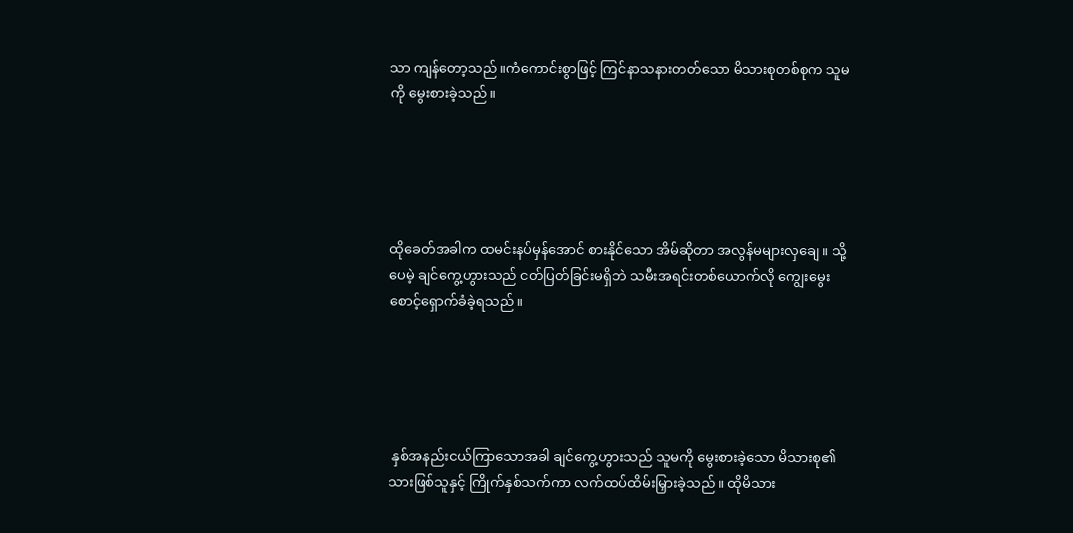သာ ကျန်တော့သည်။ကံကောင်းစွာဖြင့် ကြင်နာသနားတတ်သော မိသားစုတစ်စုက သူမကို မွေးစားခဲ့သည်။





ထိုခေတ်အခါက ထမင်းနပ်မှန်အောင် စားနိုင်သော အိမ်ဆိုတာ အလွန်မများလှချေ။ သို့ပေမဲ့ ချင်ကွေ့ဟွားသည် ငတ်ပြတ်ခြင်းမရှိဘဲ သမီးအရင်းတစ်ယောက်လို ကျွေးမွေးစောင့်ရှောက်ခံခဲ့ရသည်။





 နှစ်အနည်းငယ်ကြာသောအခါ ချင်ကွေ့ဟွားသည် သူမကို မွေးစားခဲ့သော မိသားစု၏ သားဖြစ်သူနှင့် ကြိုက်နှစ်သက်ကာ လက်ထပ်ထိမ်းမြှားခဲ့သည်။ ထိုမိသား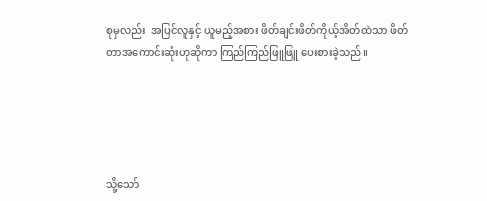စုမှလည်း  အပြင်လူနှင့် ယူမည့်အစား ဖိတ်ချင်းဖိတ်ကိုယ့်အိတ်ထဲသာ ဖိတ်တာအကောင်းဆုံးဟုဆိုကာ ကြည်ကြည်ဖြူဖြူ ပေးစားခဲ့သည်။





သို့သော်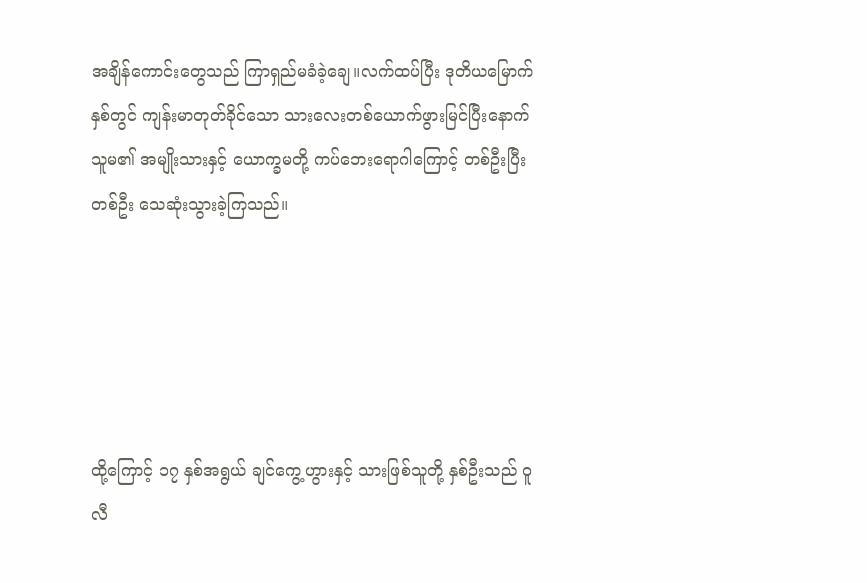အချိန်ကောင်းတွေသည် ကြာရှည်မခံခဲ့ချေ။လက်ထပ်ပြီး ဒုတိယမြောက်နှစ်တွင် ကျန်းမာတုတ်ခိုင်သော သားလေးတစ်ယောက်ဖွားမြင်ပြီးနောက် သူမ၏ အမျိုးသားနှင့် ယောက္ခမတို့ ကပ်ဘေးရောဂါကြောင့် တစ်ဦးပြီးတစ်ဦး သေဆုံးသွားခဲ့ကြသည်။





ထို့ကြောင့် ၁၇ နှစ်အရွယ် ချင်ကွေ့ဟွားနှင့် သားဖြစ်သူတို့ နှစ်ဦးသည် ဝူလီ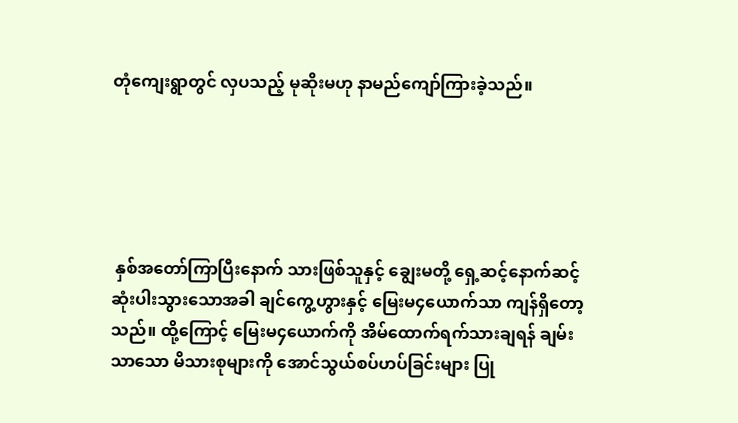တုံကျေးရွာတွင် လှပသည့် မုဆိုးမဟု နာမည်ကျော်ကြားခဲ့သည်။





 နှစ်အတော်ကြာပြီးနောက် သားဖြစ်သူနှင့် ချွေးမတို့ ရှေ့ဆင့်နောက်ဆင့်ဆုံးပါးသွားသောအခါ ချင်ကွေ့ဟွားနှင့် မြေးမ၄ယောက်သာ ကျန်ရှိတော့သည်။ ထို့ကြောင့် မြေးမ၄ယောက်ကို အိမ်ထောက်ရက်သားချရန် ချမ်းသာသော မိသားစုများကို အောင်သွယ်စပ်ဟပ်ခြင်းများ ပြု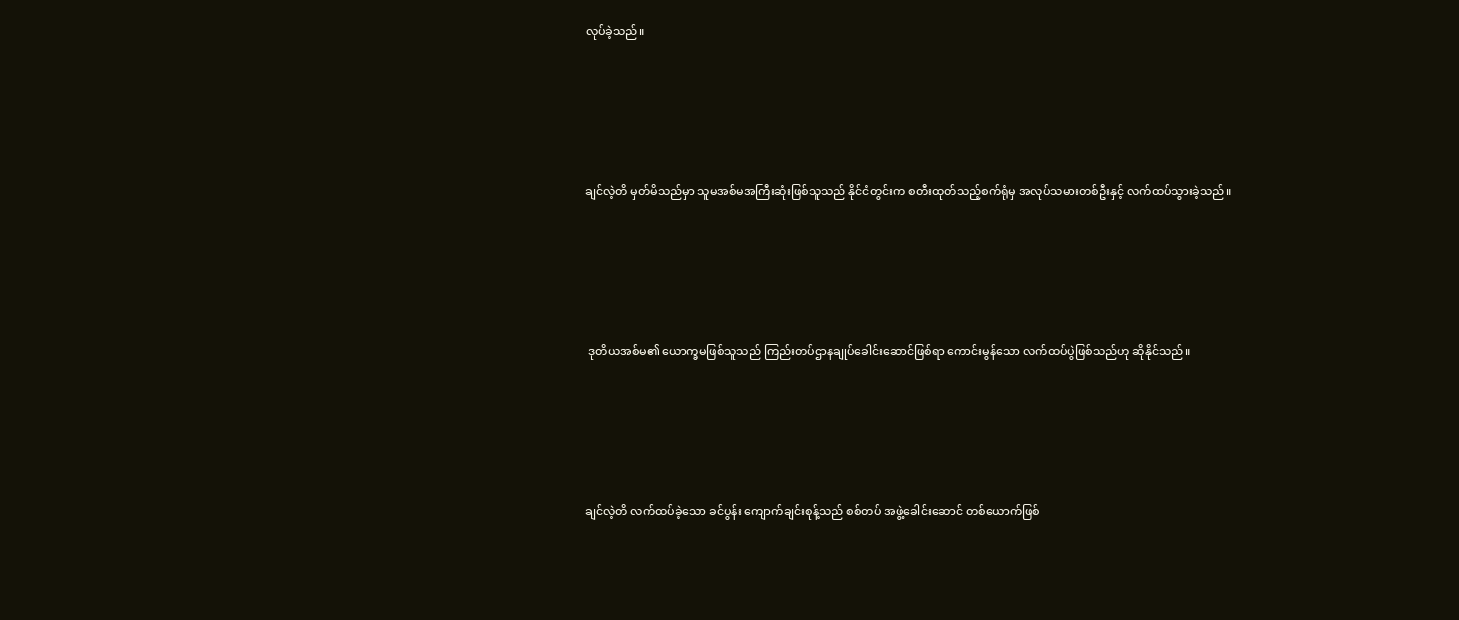လုပ်ခဲ့သည်။





ချင်လဲ့တိ မှတ်မိသည်မှာ သူမအစ်မအကြီးဆုံးဖြစ်သူသည် နိုင်ငံတွင်းက စတီးထုတ်သည့်စက်ရုံမှ အလုပ်သမားတစ်ဦးနှင့် လက်ထပ်သွားခဲ့သည်။





 ဒုတိယအစ်မ၏ ယောက္ခမဖြစ်သူသည် ကြည်းတပ်ဌာနချုပ်ခေါင်းဆောင်ဖြစ်ရာ ကောင်းမွန်သော လက်ထပ်ပွဲဖြစ်သည်ဟု ဆိုနိုင်သည်။





ချင်လဲ့တိ လက်ထပ်ခဲ့သော ခင်ပွန်း ကျောက်ချင်းစုန့်သည် စစ်တပ် အဖွဲ့ခေါင်းဆောင် တစ်ယောက်ဖြစ်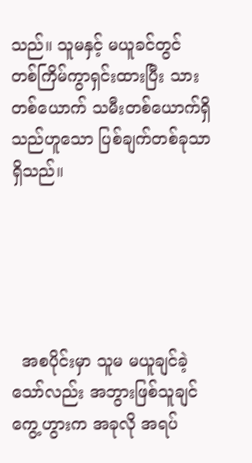သည်။ သူမနှင့် မယူခင်တွင် တစ်ကြိမ်ကွာရှင်းထားပြီး သားတစ်ယောက် သမီးတစ်ယောက်ရှိသည်ဟူသော ပြစ်ချက်တစ်ခုသာရှိသည်။





  အစပိုင်းမှာ သူမ မယူချင်ခဲ့သော်လည်း အဘွားဖြစ်သူချင်ကွေ့ဟွားက အခုလို အရပ်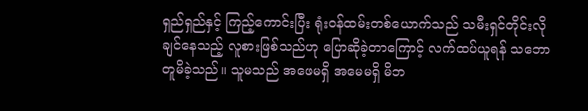ရှည်ရှည်နှင့် ကြည့်ကောင်းပြီး ရုံးဝန်ထမ်းတစ်ယောက်သည် သမီးရှင်တိုင်းလိုချင်နေသည့် လူစားဖြစ်သည်ဟု ပြောဆိုခဲ့တာကြောင့် လက်ထပ်ယူရန် သဘောတူမိခဲ့သည်။ သူမသည် အဖေမရှိ အမေမရှိ မိဘ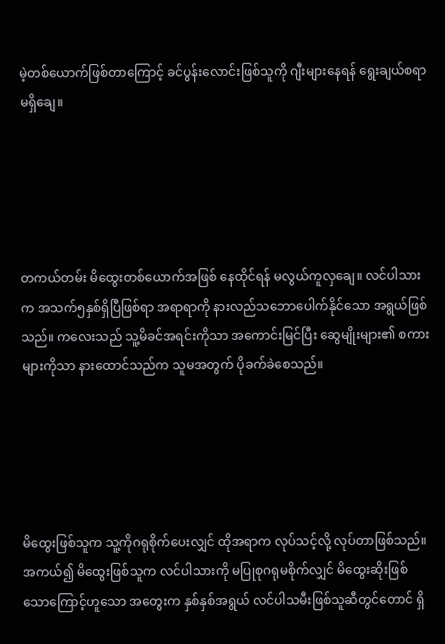မဲ့တစ်ယောက်ဖြစ်တာကြောင့် ခင်ပွန်းလောင်းဖြစ်သူကို ဂျီးများနေရန် ရွေးချယ်စရာမရှိချေ။





တကယ်တမ်း မိထွေးတစ်ယောက်အဖြစ် နေထိုင်ရန် မလွယ်ကူလှချေ။ လင်ပါသားက အသက်၅နှစ်ရှိပြီဖြစ်ရာ အရာရာကို နားလည်သဘောပေါက်နိုင်သော အရွယ်ဖြစ်သည်။ ကလေးသည် သူ့မိခင်အရင်းကိုသာ အကောင်းမြင်ပြီး ဆွေမျိုးများ၏ စကားများကိုသာ နားထောင်သည်က သူမအတွက် ပိုခက်ခဲစေသည်။





မိထွေးဖြစ်သူက သူ့ကိုဂရုစိုက်ပေးလျှင် ထိုအရာက လုပ်သင့်လို့ လုပ်တာဖြစ်သည်။ အကယ်၍ မိထွေးဖြစ်သူက လင်ပါသားကို မပြုစုဂရုမစိုက်လျှင် မိထွေးဆိုးဖြစ်သောကြောင့်ဟူသော အတွေးက နှစ်နှစ်အရွယ် လင်ပါသမီးဖြစ်သူဆီတွင်တောင် ရှိ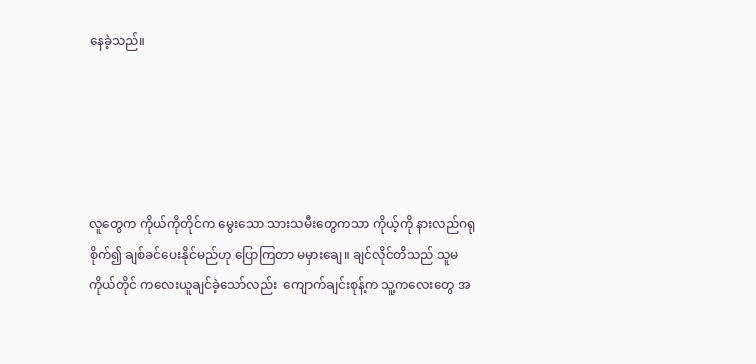နေခဲ့သည်။





လူတွေက ကိုယ်ကိုတိုင်က မွေးသော သားသမီးတွေကသာ ကိုယ့်ကို နားလည်ဂရုစိုက်၍ ချစ်ခင်ပေးနိုင်မည်ဟု ပြောကြတာ မမှားချေ။ ချင်လိုင်တိသည် သူမကိုယ်တိုင် ကလေးယူချင်ခဲ့သော်လည်း  ကျောက်ချင်းစုန့်က သူ့ကလေးတွေ အ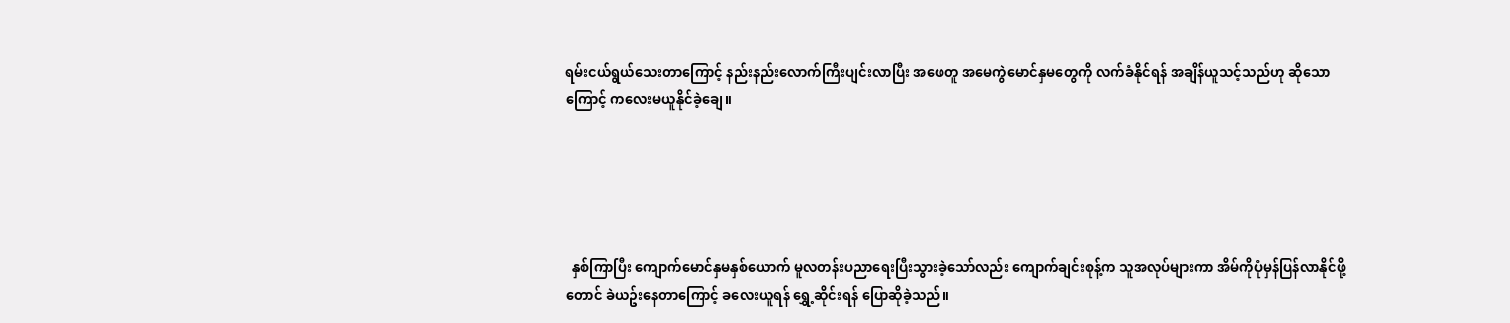ရမ်းငယ်ရွယ်သေးတာကြောင့် နည်းနည်းလောက်ကြီးပျင်းလာပြီး အဖေတူ အမေကွဲမောင်နှမတွေကို လက်ခံနိုင်ရန် အချိန်ယူသင့်သည်ဟု ဆိုသောကြောင့် ကလေးမယူနိုင်ခဲ့ချေ။





  နှစ်ကြာပြီး ကျောက်မောင်နှမနှစ်ယောက် မူလတန်းပညာရေးပြီးသွားခဲ့သော်လည်း ကျောက်ချင်းစုန့်က သူအလုပ်များကာ အိမ်ကိုပုံမှန်ပြန်လာနိုင်ဖို့တောင် ခဲယဥ်းနေတာကြောင့် ခလေးယူရန် ရွှေ့ဆိုင်းရန် ပြောဆိုခဲ့သည်။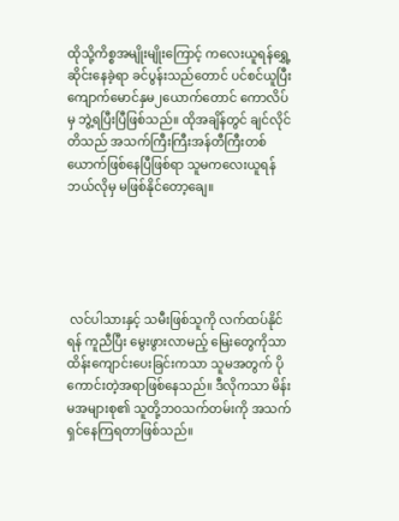ထိုသို့ကိစ္စအမျိုးမျိုးကြောင့် ကလေးယူရန်ရွှေ့ဆိုင်းနေခဲ့ရာ ခင်ပွန်းသည်တောင် ပင်စင်ယူပြီး ကျောက်မောင်နှမ၂ယောက်တောင် ကောလိပ်မှ ဘွဲ့ရပြီးပြီဖြစ်သည်။ ထိုအချိန်တွင် ချင်လိုင်တိသည် အသက်ကြီးကြီးအန်တီကြီးတစ်ယောက်ဖြစ်နေပြီဖြစ်ရာ သူမကလေးယူရန် ဘယ်လိုမှ မဖြစ်နိုင်တော့ချေ။





 လင်ပါသားနှင့် သမီးဖြစ်သူကို လက်ထပ်နိုင်ရန် ကူညီပြီး မွေးဖွားလာမည့် မြေးတွေကိုသာ ထိန်းကျောင်းပေးခြင်းကသာ သူမအတွက် ပိုကောင်းတဲ့အရာဖြစ်နေသည်။ ဒီလိုကသာ မိန်းမအများစု၏ သူတို့ဘဝသက်တမ်းကို အသက်ရှင်နေကြရတာဖြစ်သည်။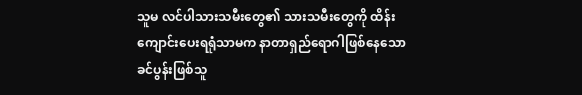သူမ လင်ပါသားသမီးတွေ၏ သားသမီးတွေကို ထိန်းကျောင်းပေးရရုံသာမက နာတာရှည်ရောဂါဖြစ်နေသော ခင်ပွန်းဖြစ်သူ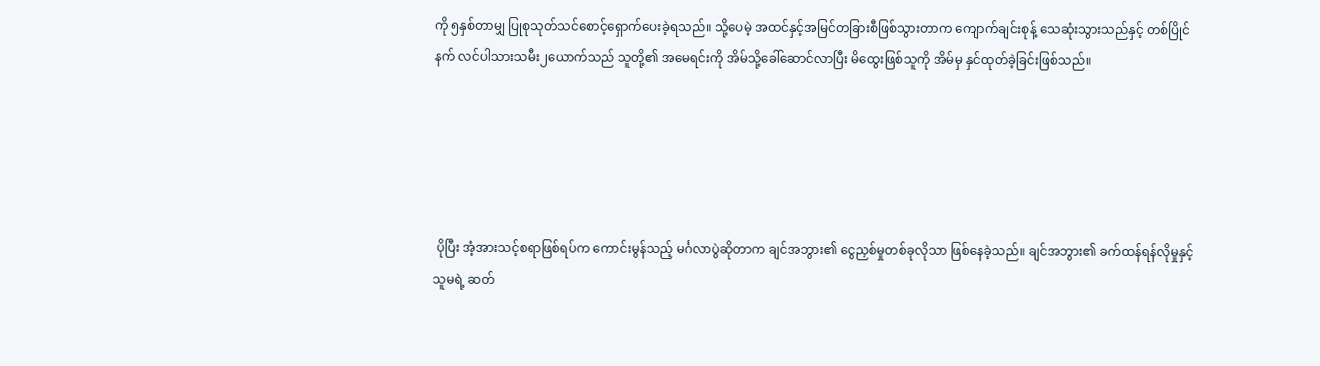ကို ၅နှစ်တာမျှ ပြုစုသုတ်သင်စောင့်ရှောက်ပေးခဲ့ရသည်။ သို့ပေမဲ့ အထင်နှင့်အမြင်တခြားစီဖြစ်သွားတာက ကျောက်ချင်းစုန့် သေဆုံးသွားသည်နှင့် တစ်ပြိုင်နက် လင်ပါသားသမီး၂ယောက်သည် သူတို့၏ အမေရင်းကို အိမ်သို့ခေါ်ဆောင်လာပြီး မိထွေးဖြစ်သူကို အိမ်မှ နှင်ထုတ်ခဲ့ခြင်းဖြစ်သည်။





 ပိုပြီး အံ့အားသင့်စရာဖြစ်ရပ်က ကောင်းမွန်သည့် မင်္ဂလာပွဲဆိုတာက ချင်အဘွား၏ ငွေညှစ်မှုတစ်ခုလိုသာ ဖြစ်နေခဲ့သည်။ ချင်အဘွား၏ ခက်ထန်ရန်လိုမှုနှင့် သူမရဲ့ ဆတ်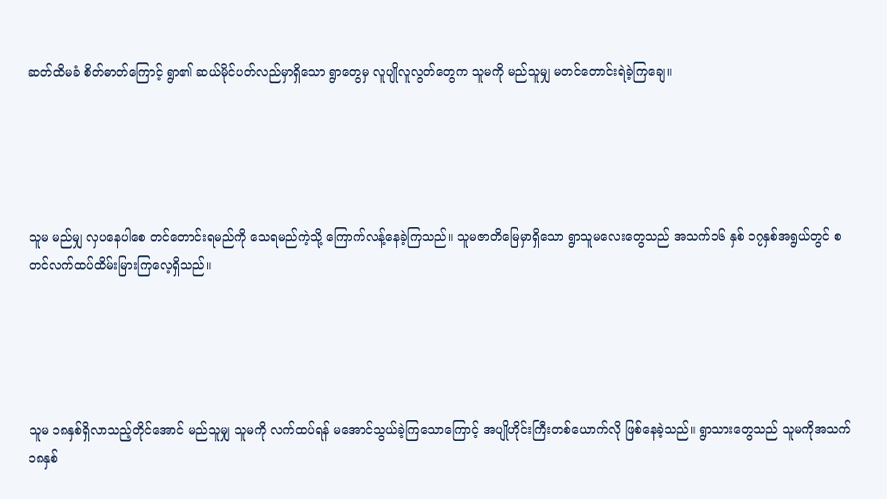ဆတ်ထိမခံ စိတ်ဓာတ်ကြောင့် ရွာ၏ ဆယ်မိုင်ပတ်လည်မှာရှိသော ရွာတွေမှ လူပျိုလူလွတ်တွေက သူမကို မည်သူမျှ မတင်တောင်းရဲခဲ့ကြချေ။





သူမ မည်မျှ လှပနေပါစေ တင်တောင်းရမည်ကို သေရမည်ကဲ့သို့ ကြောက်လန့်နေခဲ့ကြသည်။ သူမဇာတိမြေမှာရှိသော ရွာသူမလေးတွေသည် အသက်၁၆ နှစ် ၁၇နှစ်အရွယ်တွင် စတင်လက်ထပ်ထိမ်းမြားကြလေ့ရှိသည်။





သူမ ၁၈နှစ်ရှိလာသည့်တိုင်အောင် မည်သူမျှ သူမကို လက်ထပ်ရန် မအောင်သွယ်ခဲ့ကြသောကြောင့် အပျိုဟိုင်းကြီးတစ်ယောက်လို ဖြစ်နေခဲ့သည်။ ရွာသားတွေသည် သူမကိုအသက်၁၈နှစ်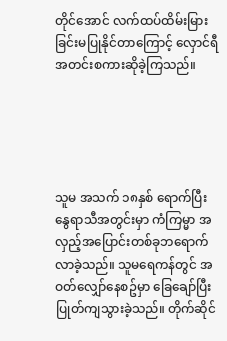တိုင်အောင် လက်ထပ်ထိမ်းမြားခြင်းမပြုနိုင်တာကြောင့် လှောင်ရီအတင်းစကားဆိုခဲ့ကြသည်။





သူမ အသက် ၁၈နှစ် ရောက်ပြီး နွေရာသီအတွင်းမှာ ကံကြမ္မာ အလှည့်အပြောင်းတစ်ခုဘရောက်လာခဲ့သည်။ သူမရေကန်တွင် အဝတ်လျှော်နေစဥ်မှာ ခြေချော်ပြီး ပြုတ်ကျသွားခဲ့သည်။ တိုက်ဆိုင်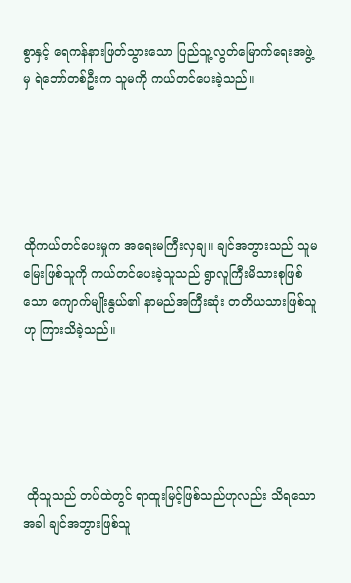စွာနှင့် ရေကန်နားဖြတ်သွားသော ပြည်သူ့လွတ်မြောက်ရေးအဖွဲ့မှ ရဲဘော်တစ်ဦးက သူမကို ကယ်တင်ပေးခဲ့သည်။





ထိုကယ်တင်ပေးမှုက အရေးမကြီးလှချ။ ချင်အဘွားသည် သူမမြေးဖြစ်သူကို ကယ်တင်ပေးခဲ့သူသည် ရွာလူကြီးမိသားစုဖြစ်သော ကျောက်မျိုးနွယ်၏ နာမည်အကြီးဆုံး တတိယသားဖြစ်သူဟု ကြားသိခဲ့သည်။





 ထိုသူသည် တပ်ထဲတွင် ရာထူးမြင့်ဖြစ်သည်ဟုလည်း သိရသောအခါ ချင်အဘွားဖြစ်သူ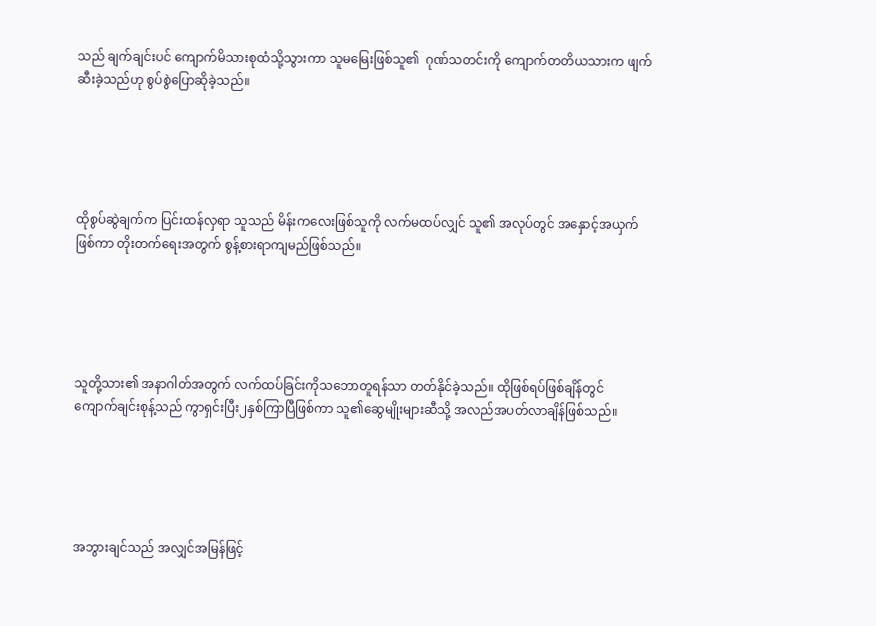သည် ချက်ချင်းပင် ကျောက်မိသားစုထံသို့သွားကာ သူမမြေးဖြစ်သူ၏  ဂုဏ်သတင်းကို ကျောက်တတိယသားက ဖျက်ဆီးခဲ့သည်ဟု စွပ်စွဲပြောဆိုခဲ့သည်။





ထိုစွပ်ဆွဲချက်က ပြင်းထန်လှရာ သူသည် မိန်းကလေးဖြစ်သူကို လက်မထပ်လျှင် သူ၏ အလုပ်တွင် အနှောင့်အယှက်ဖြစ်ကာ တိုးတက်ရေးအတွက် စွန့်စားရာကျမည်ဖြစ်သည်။





သူတို့သား၏ အနာဂါတ်အတွက် လက်ထပ်ခြင်းကိုသဘောတူရန်သာ တတ်နိုင်ခဲ့သည်။ ထိုဖြစ်ရပ်ဖြစ်ချိန်တွင် ကျောက်ချင်းစုန့်သည် ကွာရှင်းပြီး၂နှစ်ကြာပြီဖြစ်ကာ သူ၏ဆွေမျိုးများဆီသို့ အလည်အပတ်လာချိန်ဖြစ်သည်။





အဘွားချင်သည် အလျှင်အမြန်ဖြင့်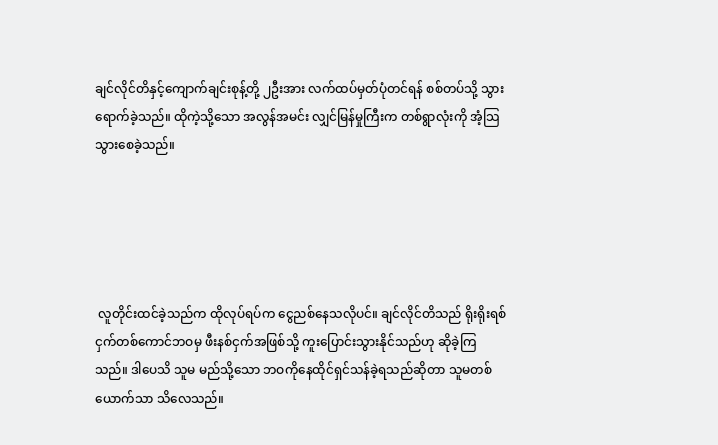ချင်လိုင်တိနှင့်ကျောက်ချင်းစုန့်တို့ ၂ဦးအား လက်ထပ်မှတ်ပုံတင်ရန် စစ်တပ်သို့ သွားရောက်ခဲ့သည်။ ထိုကဲ့သို့သော အလွန်အမင်း လျှင်မြန်မှုကြီးက တစ်ရွာလုံးကို အံ့သြသွားစေခဲ့သည်။





 လူတိုင်းထင်ခဲ့သည်က ထိုလုပ်ရပ်က ငွေညစ်နေသလိုပင်။ ချင်လိုင်တိသည် ရိုးရိုးရစ်ငှက်တစ်ကောင်ဘဝမှ ဖီးနစ်ငှက်အဖြစ်သို့ ကူးပြောင်းသွားနိုင်သည်ဟု ဆိုခဲ့ကြသည်။ ဒါပေသိ သူမ မည်သို့သော ဘဝကိုနေထိုင်ရှင်သန်ခဲ့ရသည်ဆိုတာ သူမတစ်ယောက်သာ သိလေသည်။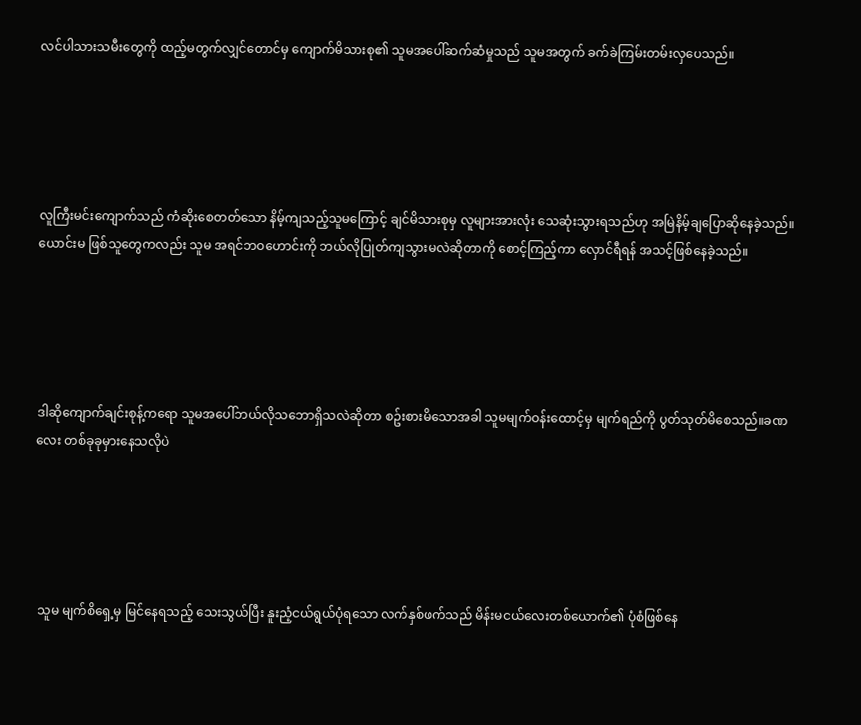လင်ပါသားသမီးတွေကို ထည့်မတွက်လျှင်တောင်မှ ကျောက်မိသားစု၏ သူမအပေါ်ဆက်ဆံမှုသည် သူမအတွက် ခက်ခဲကြမ်းတမ်းလှပေသည်။





လူကြီးမင်းကျောက်သည် ကံဆိုးစေတတ်သော နိမ့်ကျသည့်သူမကြောင့် ချင်မိသားစုမှ လူများအားလုံး သေဆုံးသွားရသည်ဟု အမြဲနိမ့်ချပြောဆိုနေခဲ့သည်။ ယောင်းမ ဖြစ်သူတွေကလည်း သူမ အရင်ဘဝဟောင်းကို ဘယ်လိုပြုတ်ကျသွားမလဲဆိုတာကို စောင့်ကြည့်ကာ လှောင်ရီရန် အသင့်ဖြစ်နေခဲ့သည်။





ဒါဆိုကျောက်ချင်းစုန့်ကရော သူမအပေါ်ဘယ်လိုသဘောရှိသလဲဆိုတာ စဥ်းစားမိသောအခါ သူမမျက်ဝန်းထောင့်မှ မျက်ရည်ကို ပွတ်သုတ်မိစေသည်။ခဏလေး တစ်ခုခုမှားနေသလိုပဲ





 သူမ မျက်စိရှေ့မှ မြင်နေရသည့် သေးသွယ်ပြီး နူးညံ့ငယ်ရွယ်ပုံရသော လက်နှစ်ဖက်သည် မိန်းမငယ်လေးတစ်ယောက်၏ ပုံစံဖြစ်နေ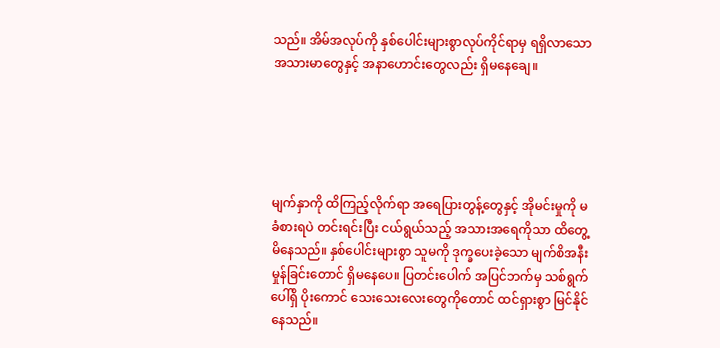သည်။ အိမ်အလုပ်ကို နှစ်ပေါင်းများစွာလုပ်ကိုင်ရာမှ ရရှိလာသော အသားမာတွေနှင့် အနာဟောင်းတွေလည်း ရှိမနေချေ။





မျက်နှာကို ထိကြည့်လိုက်ရာ အရေပြားတွန့်တွေနှင့် အိုမင်းမှုကို မခံစားရပဲ တင်းရင်းပြီး ငယ်ရွယ်သည့် အသားအရေကိုသာ ထိတွေ့မိနေသည်။ နှစ်ပေါင်းများစွာ သူမကို ဒုက္ခပေးခဲ့သော မျက်စိအနီးမှုန်ခြင်းတောင် ရှိမနေပေ။ ပြတင်းပေါက် အပြင်ဘက်မှ သစ်ရွက်ပေါ်ရှိ ပိုးကောင် သေးသေးလေးတွေကိုတောင် ထင်ရှားစွာ မြင်နိုင်နေသည်။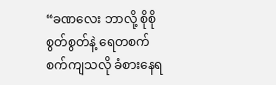“ခဏလေး ဘာလို့ စိုစိုစွတ်စွတ်နဲ့ ရေတစက်စက်ကျသလို ခံစားနေရ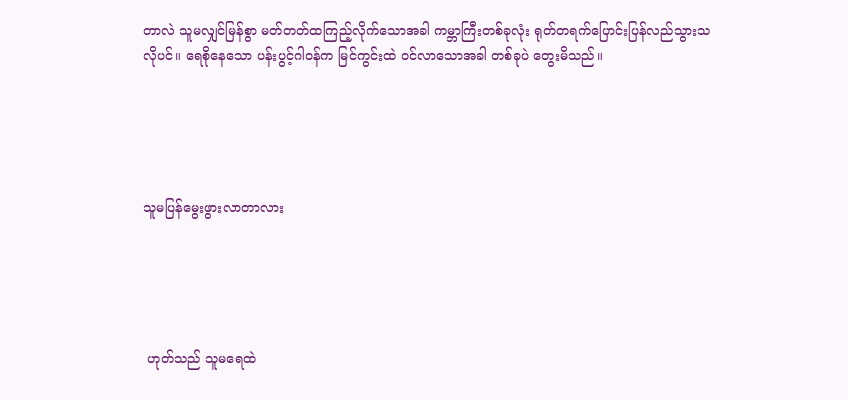တာလဲ သူမလျှင်မြန်စွာ မတ်တတ်ထကြည့်လိုက်သောအခါ ကမ္ဘာကြီးတစ်ခုလုံး ရုတ်တရက်ပြောင်းပြန်လည်သွားသလိုပင်။ ရေစိုနေသော ပန်းပွင့်ဂါဝန်က မြင်ကွင်းထဲ ဝင်လာသောအခါ တစ်ခုပဲ တွေးမိသည်။





သူမပြန်မွေးဖွားလာတာလား





 ဟုတ်သည် သူမရေထဲ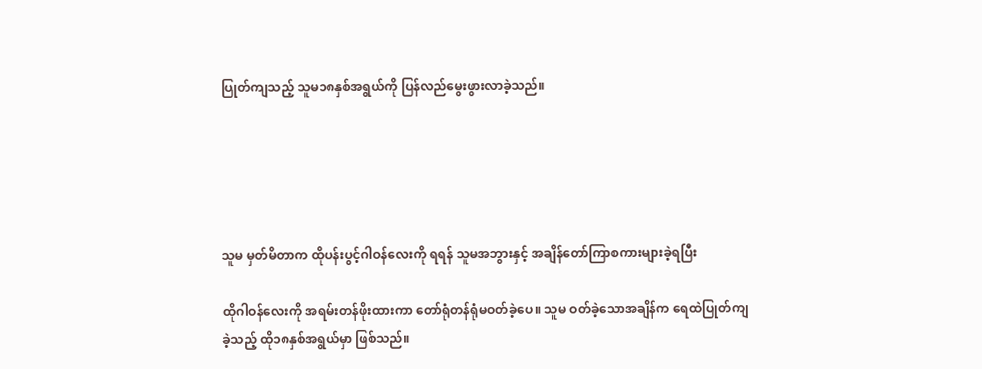ပြုတ်ကျသည့် သူမ၁၈နှစ်အရွယ်ကို ပြန်လည်မွေးဖွားလာခဲ့သည်။





သူမ မှတ်မိတာက ထိုပန်းပွင့်ဂါဝန်လေးကို ရရန် သူမအဘွားနှင့် အချိန်တော်ကြာစကားများခဲ့ရပြီး

ထိုဂါဝန်လေးကို အရမ်းတန်ဖိုးထားကာ တော်ရုံတန်ရုံမဝတ်ခဲ့ပေ။ သူမ ဝတ်ခဲ့သောအချိန်က ရေထဲပြုတ်ကျခဲ့သည့် ထို၁၈နှစ်အရွယ်မှာ ဖြစ်သည်။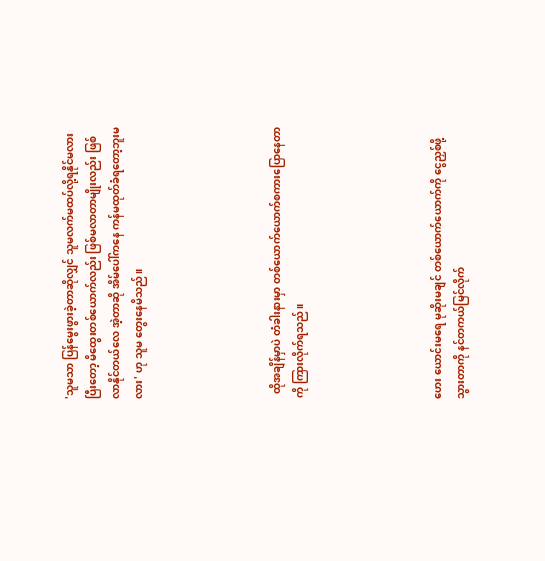'သူမသာ ပြန်မွေးဖွားခဲ့တာဆိုလျှင် သူမလက်မထပ်လို့ရနိုင်မလား ပြီးတော့ မိထွေးတစ်ယောက်လည်း ဖြစ်မလာတာမျိုးလည်း ဖြစ်လာနိုင်တယ်လေ အဲ့တာဆို အိမ်ပေါ်ကနေ ကန်မထုတ်ခံရတော့ဘူးမလား' ဟု သူမ တွေးနေမိသည်။





  ထိုအချိန်မှာပဲ တံခါးနားမှာ တစ်ယောက်ယောက်စကားပြောနေတာကို ကြားလိုက်ရသည်။





ဟေး ယောင်းမရေ မုဆိုးမချင် တစ်ယောက်ယောက်ကို ငွေညှစ်ဖို့သွားတာကို နင်တကယ်မြင်လိုက်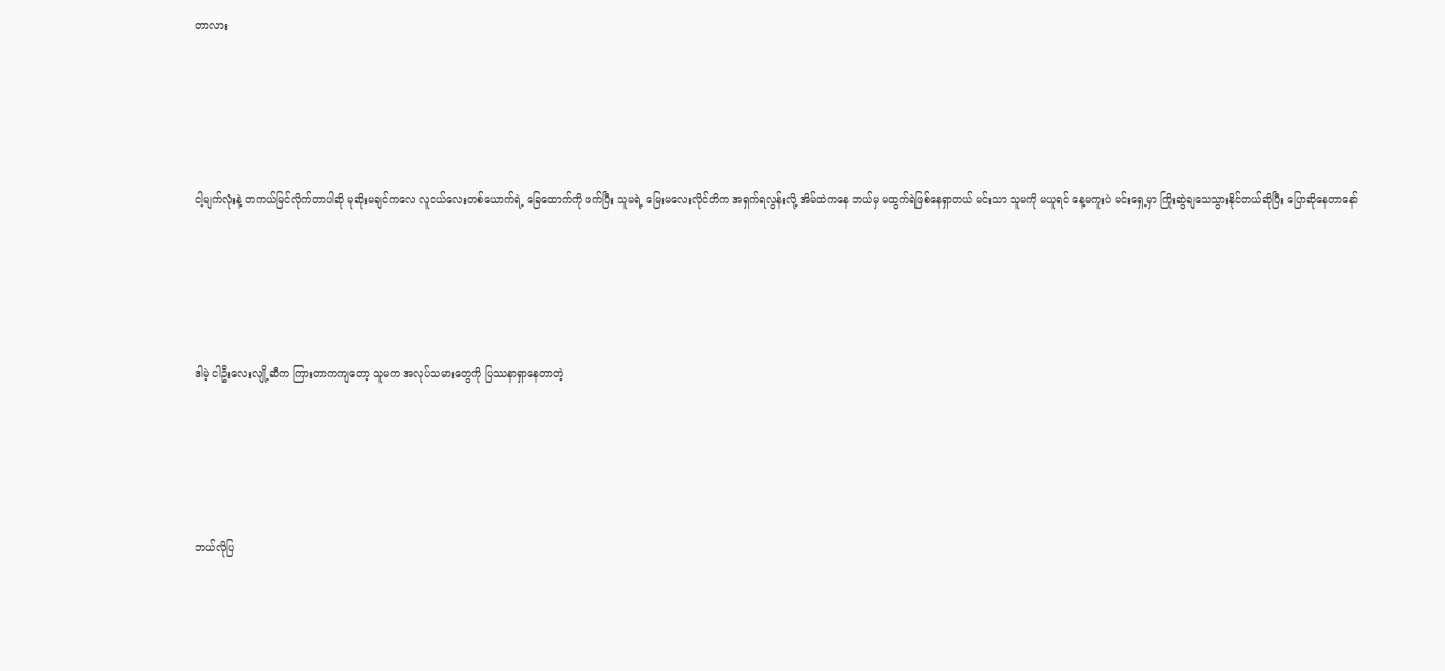တာလား





ငါ့မျက်လုံးနဲ့ တကယ်မြင်လိုက်တာပါဆို မုဆိုးမချင်ကလေ လူငယ်လေးတစ်ယောက်ရဲ့ ခြေထောက်ကို ဖက်ပြီး သူမရဲ့ မြေးမလေးလိုင်တိက အရှက်ရလွန်းလို့ အိမ်ထဲကနေ ဘယ်မှ မထွက်ရဲဖြစ်နေရှာတယ် မင်းသာ သူမကို မယူရင် နေ့မကူးပဲ မင်းရှေ့မှာ ကြိုးဆွဲချသေသွားနိုင်တယ်ဆိုပြီး ပြောဆိုနေတာနော်





ဒါမဲ့ ငါဦးလေးလျို့ဆီက ကြားတာကကျတော့ သူမက အလုပ်သမားတွေကို ပြဿနာရှာနေတာတဲ့





ဘယ်လိုပြ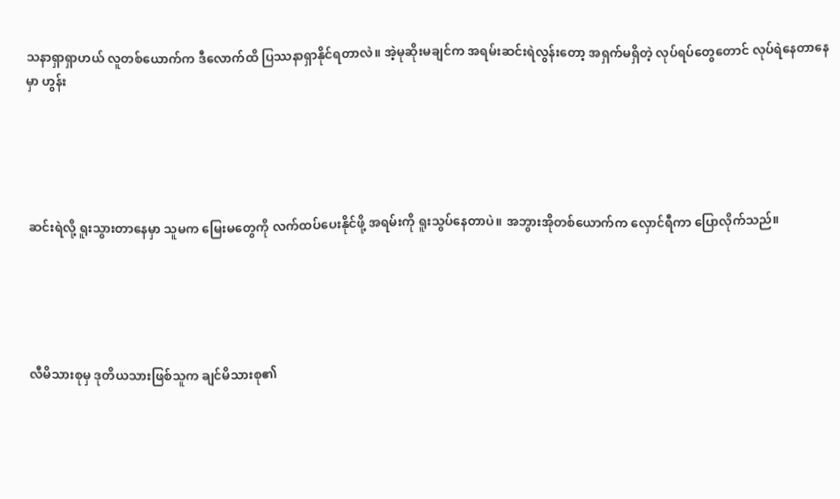သနာရှာရှာဟယ် လူတစ်ယောက်က ဒီလောက်ထိ ပြဿနာရှာနိုင်ရတာလဲ။ အဲ့မုဆိုးမချင်က အရမ်းဆင်းရဲလွန်းတော့ အရှက်မရှိတဲ့ လုပ်ရပ်တွေတောင် လုပ်ရဲနေတာနေမှာ ဟွန်း





ဆင်းရဲလို့ ရူးသွားတာနေမှာ သူမက မြေးမတွေကို လက်ထပ်ပေးနိုင်ဖို့ အရမ်းကို ရူးသွပ်နေတာပဲ။ အဘွားအိုတစ်ယောက်က လှောင်ရီကာ ပြောလိုက်သည်။





လီမိသားစုမှ ဒုတိယသားဖြစ်သူက ချင်မိသားစု၏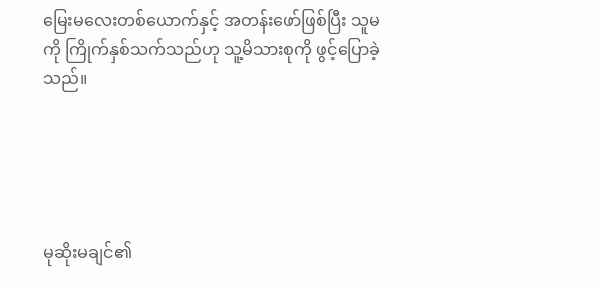မြေးမလေးတစ်ယောက်နှင့် အတန်းဖော်ဖြစ်ပြီး သူမကို ကြိုက်နှစ်သက်သည်ဟု သူ့မိသားစုကို ဖွင့်ပြောခဲ့သည်။





မုဆိုးမချင်၏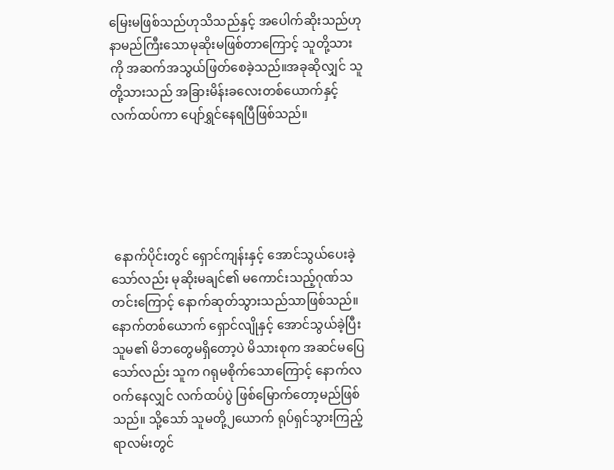မြေးမဖြစ်သည်ဟုသိသည်နှင့် အပေါက်ဆိုးသည်ဟု နာမည်ကြီးသောမုဆိုးမဖြစ်တာကြောင့် သူတို့သားကို အဆက်အသွယ်ဖြတ်စေခဲ့သည်။အခုဆိုလျှင် သူတို့သားသည် အခြားမိန်းခလေးတစ်ယောက်နှင့် လက်ထပ်ကာ ပျော်ရွှင်နေရပြီဖြစ်သည်။





 နောက်ပိုင်းတွင် ရှောင်ကျန်းနှင့် အောင်သွယ်ပေးခဲ့သော်လည်း မုဆိုးမချင်၏ မကောင်းသည့်ဂုဏ်သတင်းကြောင့် နောက်ဆုတ်သွားသည်သာဖြစ်သည်။ နောက်တစ်ယောက် ရှောင်လျိုနှင့် အောင်သွယ်ခဲ့ပြီး သူမ၏ မိဘတွေမရှိတော့ပဲ မိသားစုက အဆင်မပြေသော်လည်း သူက ဂရုမစိုက်သောကြောင့် နောက်လဝက်နေလျှင် လက်ထပ်ပွဲ ဖြစ်မြောက်တော့မည်ဖြစ်သည်။ သို့သော် သူမတို့၂ယောက် ရုပ်ရှင်သွားကြည့်ရာလမ်းတွင်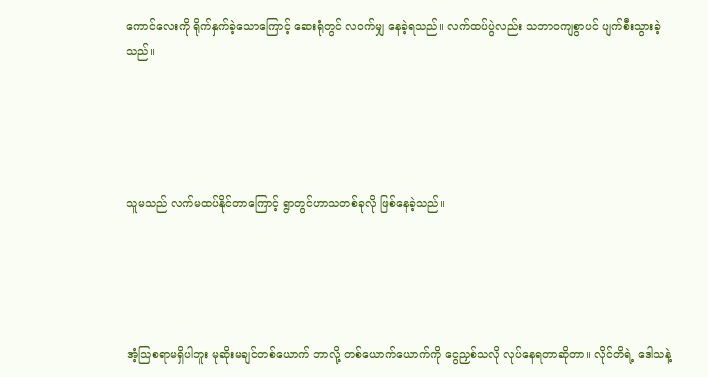ကောင်လေးကို ရိုက်နှက်ခဲ့သောကြောင့် ဆေးရုံတွင် လဝက်မျှ နေခဲ့ရသည်။ လက်ထပ်ပွဲလည်း သဘာဝကျစွာပင် ပျက်စီးသွားခဲ့သည်။





သူမသည် လက်မထပ်နိုင်တာကြောင့် ရွာတွင်ဟာသတစ်ခုလို ဖြစ်နေခဲ့သည်။





အံ့သြစရာမရှိပါဘူး မုဆိုးမချင်တစ်ယောက် ဘာလို့ တစ်ယောက်ယောက်ကို ငွေညှစ်သလို လုပ်နေရတာဆိုတာ။ လိုင်တိရဲ့ ဒေါသနဲ့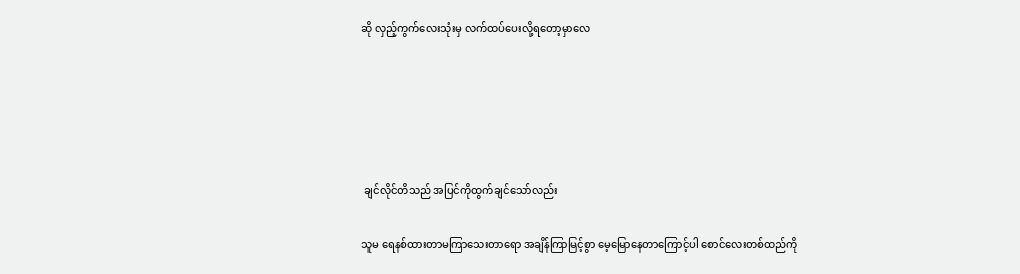ဆို လှည့်ကွက်လေးသုံးမှ လက်ထပ်ပေးလို့ရတော့မှာလေ





 ချင်လိုင်တိသည် အပြင်ကိုထွက်ချင်သော်လည်း

သူမ ရေနစ်ထားတာမကြာသေးတာရော အချိန်ကြာမြင့်စွာ မေ့မြောနေတာကြောင့်ပါ စောင်လေးတစ်ထည်ကို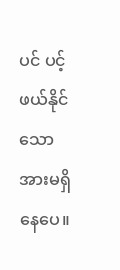ပင် ပင့်ဖယ်နိုင်သောအားမရှိနေပေ။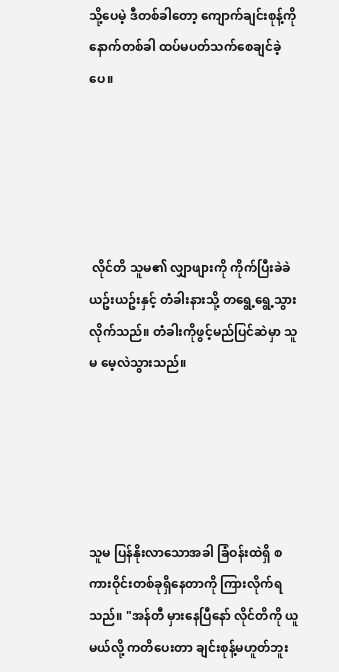သို့ပေမဲ့ ဒီတစ်ခါတော့ ကျောက်ချင်းစုန့်ကို နောက်တစ်ခါ ထပ်မပတ်သက်စေချင်ခဲ့ပေ။





 လိုင်တိ သူမ၏ လျှာဖျားကို ကိုက်ပြီးခဲခဲယဥ်းယဥ်းနှင့် တံခါးနားသို့ တရွေ့ရွေ့သွားလိုက်သည်။ တံခါးကိုဖွင့်မည်ပြင်ဆဲမှာ သူမ မေ့လဲသွားသည်။





သူမ ပြန်နိုးလာသောအခါ ခြံဝန်းထဲရှိ စကားဝိုင်းတစ်ခုရှိနေတာကို ကြားလိုက်ရသည်။ "အန်တီ မှားနေပြီနော် လိုင်တိကို ယူမယ်လို့ ကတိပေးတာ ချင်းစုန့်မဟူတ်ဘူး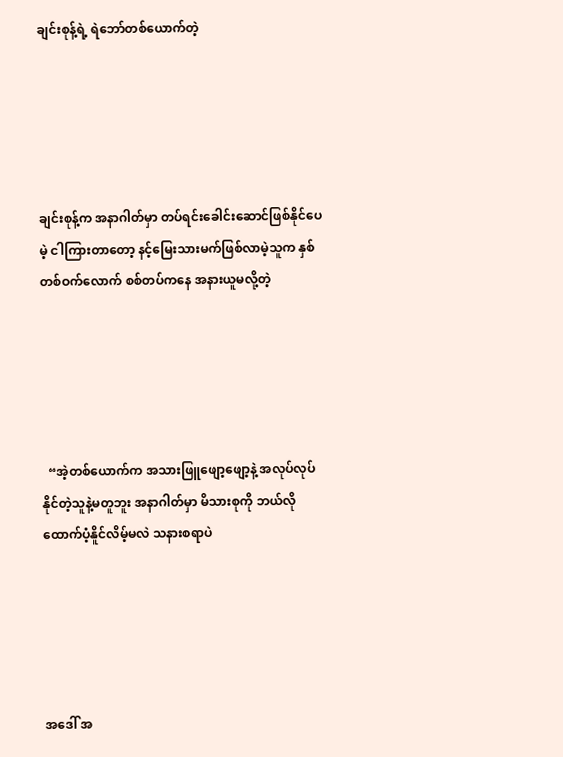ချင်းစုန့်ရဲ့ ရဲဘော်တစ်ယောက်တဲ့





ချင်းစုန့်က အနာဂါတ်မှာ တပ်ရင်းခေါင်းဆောင်ဖြစ်နိုင်ပေမဲ့ ငါကြားတာတော့ နင့်မြေးသားမက်ဖြစ်လာမဲ့သူက နှစ်တစ်ဝက်လောက် စစ်တပ်ကနေ အနားယူမလို့တဲ့





  “အဲ့တစ်ယောက်က အသားဖြူဖျော့ဖျော့နဲ့ အလုပ်လုပ်နိုင်တဲ့သူနဲ့မတူဘူး အနာဂါတ်မှာ မိသားစုကို ဘယ်လိုထောက်ပံ့နိူင်လိမ့်မလဲ သနားစရာပဲ





အဒေါ် အ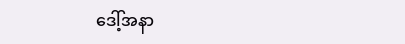ဒေါ့်အနာ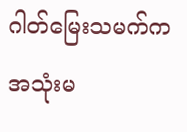ဂါတ်မြေးသမက်က အသုံးမ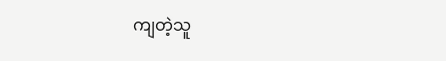ကျတဲ့သူ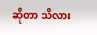ဆိုတာ သိလား